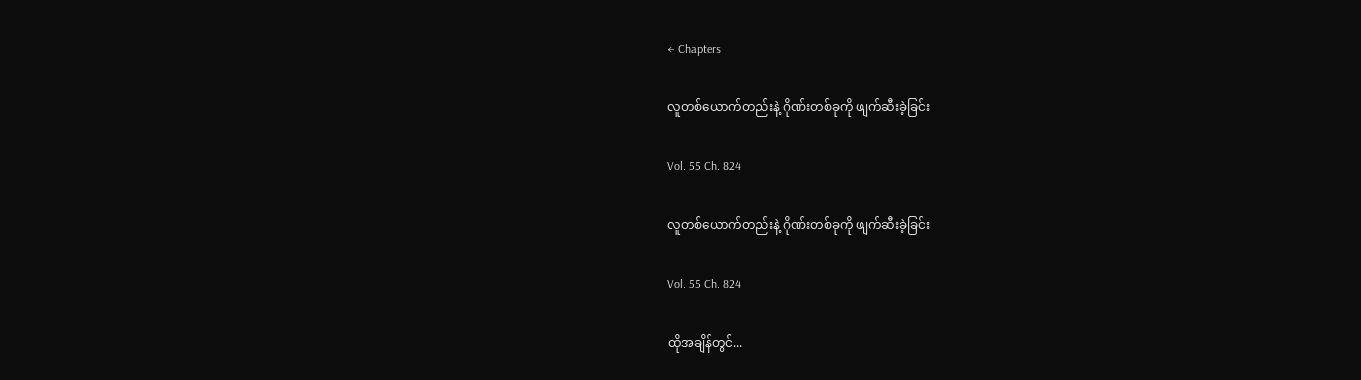← Chapters

လူတစ်ယောက်တည်းနဲ့ ဂိုဏ်းတစ်ခုကို ဖျက်ဆီးခဲ့ခြင်း

Vol. 55 Ch. 824

လူတစ်ယောက်တည်းနဲ့ ဂိုဏ်းတစ်ခုကို ဖျက်ဆီးခဲ့ခြင်း

Vol. 55 Ch. 824

ထိုအချိန်တွင်...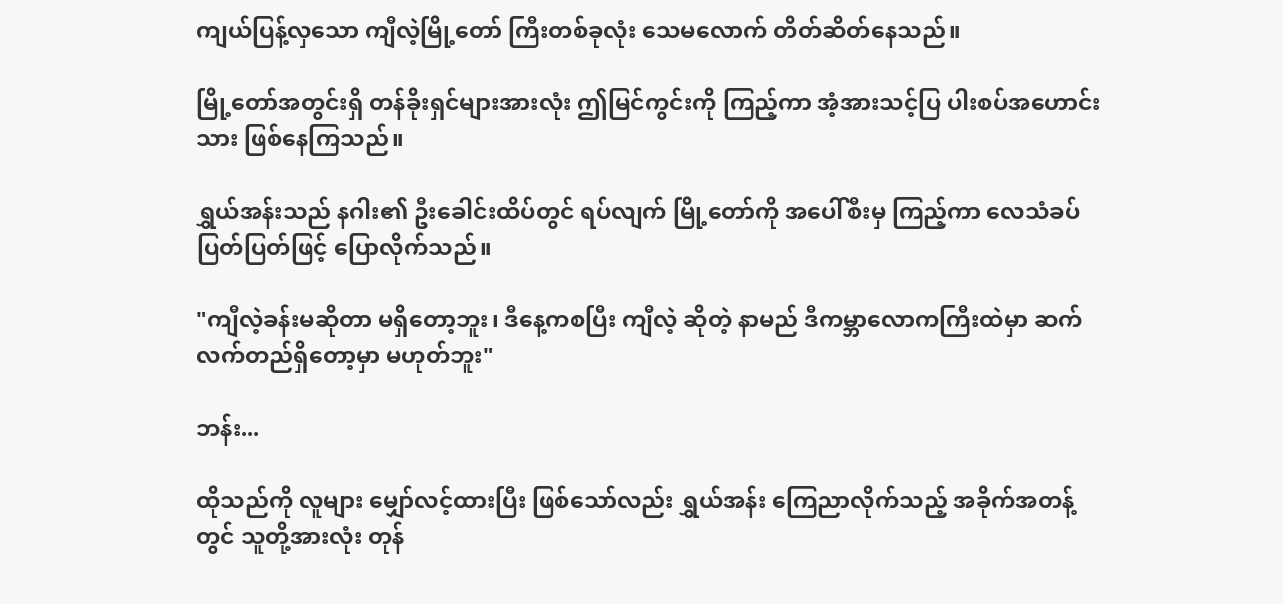ကျယ်ပြန့်လှသော ကျီလဲ့မြို့တော် ကြီးတစ်ခုလုံး သေမလောက် တိတ်ဆိတ်နေသည်။

မြို့တော်အတွင်းရှိ တန်ခိုးရှင်များအားလုံး ဤမြင်ကွင်းကို ကြည့်ကာ အံ့အားသင့်ပြ ပါးစပ်အဟောင်းသား ဖြစ်နေကြသည်။

ရွှယ်အန်းသည် နဂါး၏ ဦးခေါင်းထိပ်တွင် ရပ်လျက် မြို့တော်ကို အပေါ်စီးမှ ကြည့်ကာ လေသံခပ်ပြတ်ပြတ်ဖြင့် ပြောလိုက်သည်။

"ကျီလဲ့ခန်းမဆိုတာ မရှိတော့ဘူး၊ ဒီနေ့ကစပြီး ကျီလဲ့ ဆိုတဲ့ နာမည် ဒီကမ္ဘာလောကကြီးထဲမှာ ဆက်လက်တည်ရှိတော့မှာ မဟုတ်ဘူး"

ဘန်း...

ထိုသည်ကို လူများ မျှော်လင့်ထားပြီး ဖြစ်သော်လည်း ရွှယ်အန်း ကြေညာလိုက်သည့် အခိုက်အတန့်တွင် သူတို့အားလုံး တုန်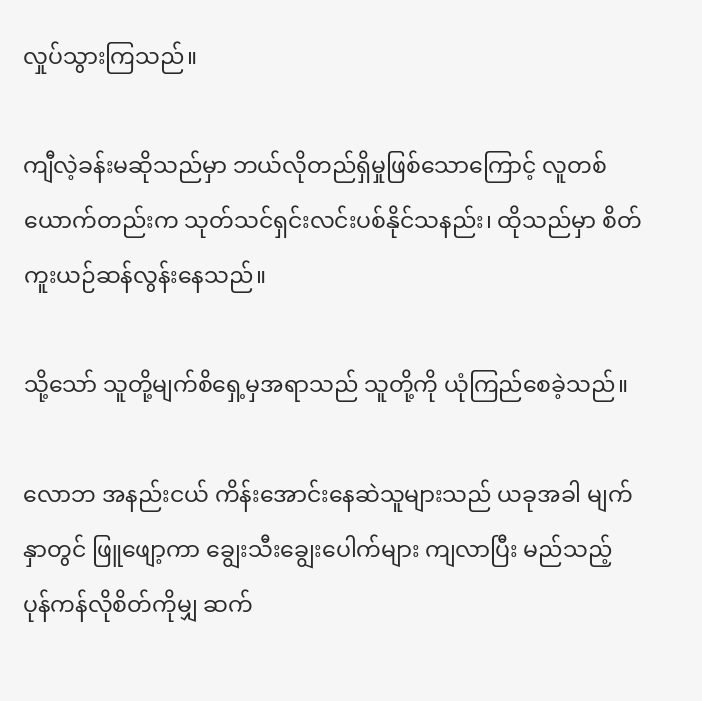လှုပ်သွားကြသည်။

ကျီလဲ့ခန်းမဆိုသည်မှာ ဘယ်လိုတည်ရှိမှုဖြစ်သောကြောင့် လူတစ်ယောက်တည်းက သုတ်သင်ရှင်းလင်းပစ်နိုင်သနည်း၊ ထိုသည်မှာ စိတ်ကူးယဉ်ဆန်လွန်းနေသည်။

သို့သော် သူတို့မျက်စိရှေ့မှအရာသည် သူတို့ကို ယုံကြည်စေခဲ့သည်။

လောဘ အနည်းငယ် ကိန်းအောင်းနေဆဲသူများသည် ယခုအခါ မျက်နှာတွင် ဖြူဖျော့ကာ ချွေးသီးချွေးပေါက်များ ကျလာပြီး မည်သည့် ပုန်ကန်လိုစိတ်ကိုမျှ ဆက်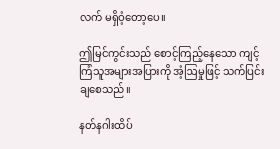လက် မရှိဝံ့တော့ပေ။

ဤမြင်ကွင်းသည် စောင့်ကြည့်နေသော ကျင့်ကြံသူအများအပြားကို အံ့ဩမှုဖြင့် သက်ပြင်းချစေသည်။

နတ်နဂါးထိပ်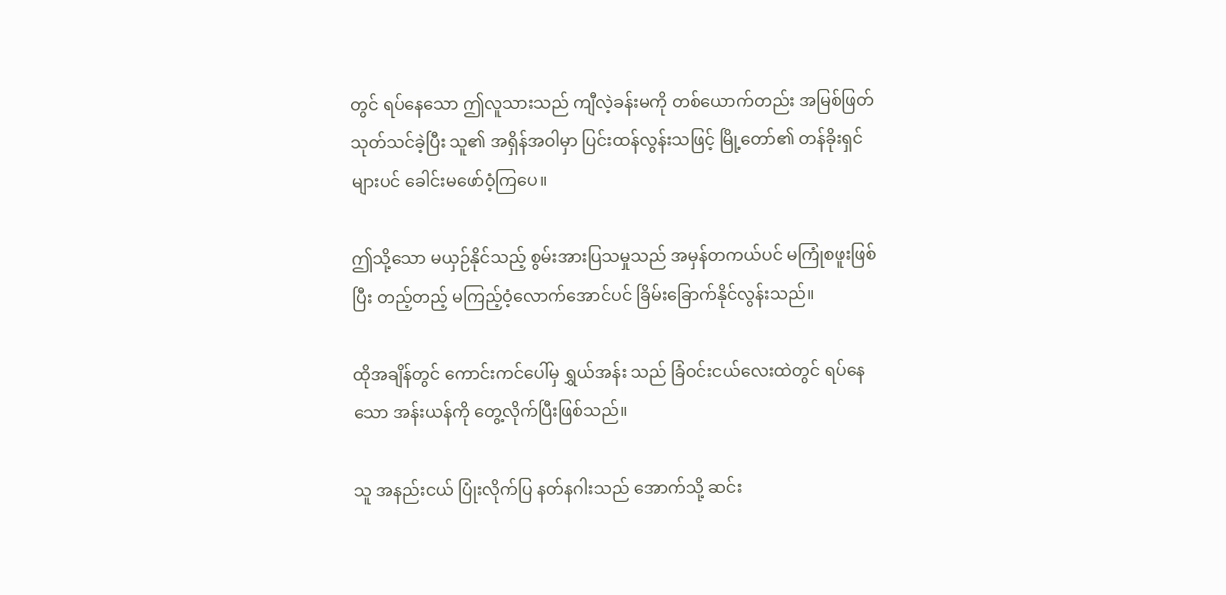တွင် ရပ်နေသော ဤလူသားသည် ကျီလဲ့ခန်းမကို တစ်ယောက်တည်း အမြစ်ဖြတ် သုတ်သင်ခဲ့ပြီး သူ၏ အရှိန်အဝါမှာ ပြင်းထန်လွန်းသဖြင့် မြို့တော်၏ တန်ခိုးရှင်များပင် ခေါင်းမဖော်ဝံ့ကြပေ။

ဤသို့သော မယှဉ်နိုင်သည့် စွမ်းအားပြသမှုသည် အမှန်တကယ်ပင် မကြုံစဖူးဖြစ်ပြီး တည့်တည့် မကြည့်ဝံ့လောက်အောင်ပင် ခြိမ်းခြောက်နိုင်လွန်းသည်။

ထိုအချိန်တွင် ကောင်းကင်ပေါ်မှ ရွှယ်အန်း သည် ခြံဝင်းငယ်လေးထဲတွင် ရပ်နေသော အန်းယန်ကို တွေ့လိုက်ပြီးဖြစ်သည်။

သူ အနည်းငယ် ပြုံးလိုက်ပြ နတ်နဂါးသည် အောက်သို့ ဆင်း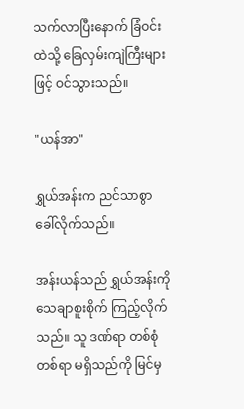သက်လာပြီးနောက် ခြံဝင်းထဲသို့ ခြေလှမ်းကျဲကြီးများဖြင့် ဝင်သွားသည်။

"ယန်အာ"

ရွှယ်အန်းက ညင်သာစွာ ခေါ်လိုက်သည်။

အန်းယန်သည် ရွှယ်အန်းကို သေချာစူးစိုက် ကြည့်လိုက်သည်။ သူ ဒဏ်ရာ တစ်စုံတစ်ရာ မရှိသည်ကို မြင်မှ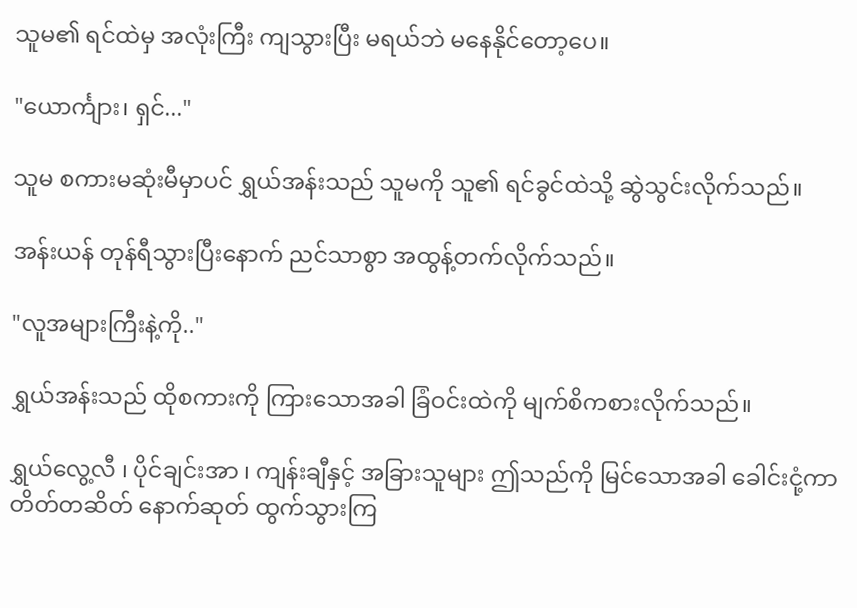သူမ၏ ရင်ထဲမှ အလုံးကြီး ကျသွားပြီး မရယ်ဘဲ မနေနိုင်တော့ပေ။

"ယောင်္ကျား၊ ရှင်..."

သူမ စကားမဆုံးမီမှာပင် ရွှယ်အန်းသည် သူမကို သူ၏ ရင်ခွင်ထဲသို့ ဆွဲသွင်းလိုက်သည်။

အန်းယန် တုန်ရီသွားပြီးနောက် ညင်သာစွာ အထွန့်တက်လိုက်သည်။

"လူအများကြီးနဲ့ကို.."

ရွှယ်အန်းသည် ထိုစကားကို ကြားသောအခါ ခြံဝင်းထဲကို မျက်စိကစားလိုက်သည်။

ရွှယ်လွေ့လီ ၊ ပိုင်ချင်းအာ ၊ ကျန်းချီနှင့် အခြားသူများ ဤသည်ကို မြင်သောအခါ ခေါင်းငုံ့ကာ တိတ်တဆိတ် နောက်ဆုတ် ထွက်သွားကြ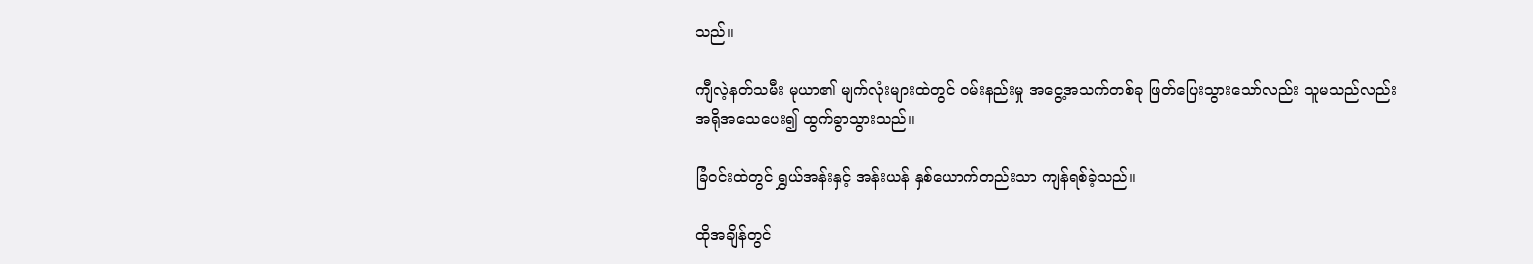သည်။

ကျီလဲ့နတ်သမီး မုယာ၏ မျက်လုံးများထဲတွင် ဝမ်းနည်းမှု အငွေ့အသက်တစ်ခု ဖြတ်ပြေးသွားသော်လည်း သူမသည်လည်း အရိုအသေပေး၍ ထွက်ခွာသွားသည်။

ခြံဝင်းထဲတွင် ရွှယ်အန်းနှင့် အန်းယန် နှစ်ယောက်တည်းသာ ကျန်ရစ်ခဲ့သည်။

ထိုအချိန်တွင်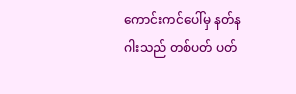ကောင်းကင်ပေါ်မှ နတ်နဂါးသည် တစ်ပတ် ပတ်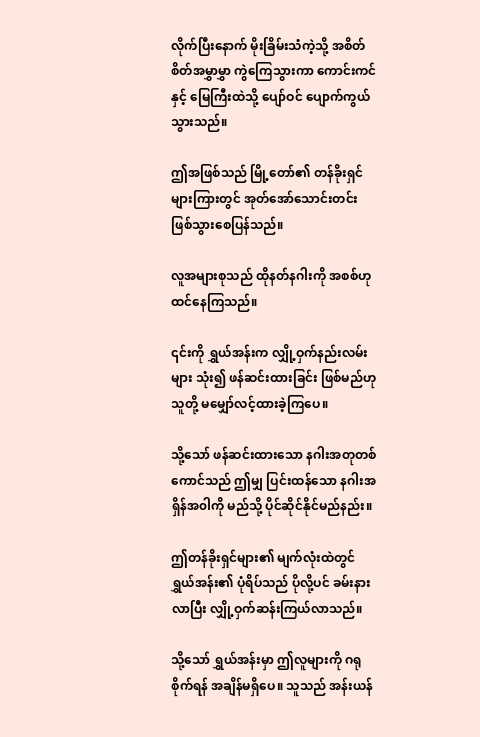လိုက်ပြီးနောက် မိုးခြိမ်းသံကဲ့သို့ အစိတ်စိတ်အမွှာမွှာ ကွဲကြေသွားကာ ကောင်းကင်နှင့် မြေကြီးထဲသို့ ပျော်ဝင် ပျောက်ကွယ်သွားသည်။

ဤအဖြစ်သည် မြို့တော်၏ တန်ခိုးရှင်များကြားတွင် အုတ်အော်သောင်းတင်း ဖြစ်သွားစေပြန်သည်။

လူအများစုသည် ထိုနတ်နဂါးကို အစစ်ဟု ထင်နေကြသည်။

၎င်းကို ရွှယ်အန်းက လျှို့ဝှက်နည်းလမ်းများ သုံး၍ ဖန်ဆင်းထားခြင်း ဖြစ်မည်ဟု သူတို့ မမျှော်လင့်ထားခဲ့ကြပေ။

သို့သော် ဖန်ဆင်းထားသော နဂါးအတုတစ်ကောင်သည် ဤမျှ ပြင်းထန်သော နဂါးအရှိန်အ၀ါကို မည်သို့ ပိုင်ဆိုင်နိုင်မည်နည်း။

ဤတန်ခိုးရှင်များ၏ မျက်လုံးထဲတွင် ရွှယ်အန်း၏ ပုံရိပ်သည် ပိုလို့ပင် ခမ်းနားလာပြီး လျှို့ဝှက်ဆန်းကြယ်လာသည်။

သို့သော် ရွှယ်အန်းမှာ ဤလူများကို ဂရုစိုက်ရန် အချိန်မရှိပေ။ သူသည် အန်းယန်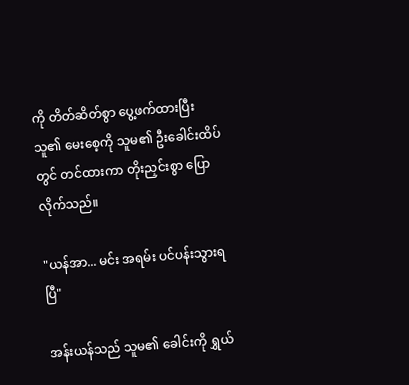ကို တိတ်ဆိတ်စွာ ပွေ့ဖက်ထားပြီး သူ၏ မေးစေ့ကို သူမ၏ ဦးခေါင်းထိပ်တွင် တင်ထားကာ တိုးညှင်းစွာ ပြောလိုက်သည်။

"ယန်အာ... မင်း အရမ်း ပင်ပန်းသွားရပြီ"

အန်းယန်သည် သူမ၏ ခေါင်းကို ရွှယ်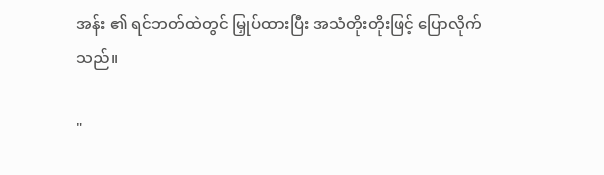အန်း ၏ ရင်ဘတ်ထဲတွင် မြှုပ်ထားပြီး အသံတိုးတိုးဖြင့် ပြောလိုက်သည်။

"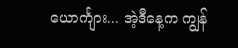ယောင်္ကျား... အဲ့ဒီနေ့က ကျွန်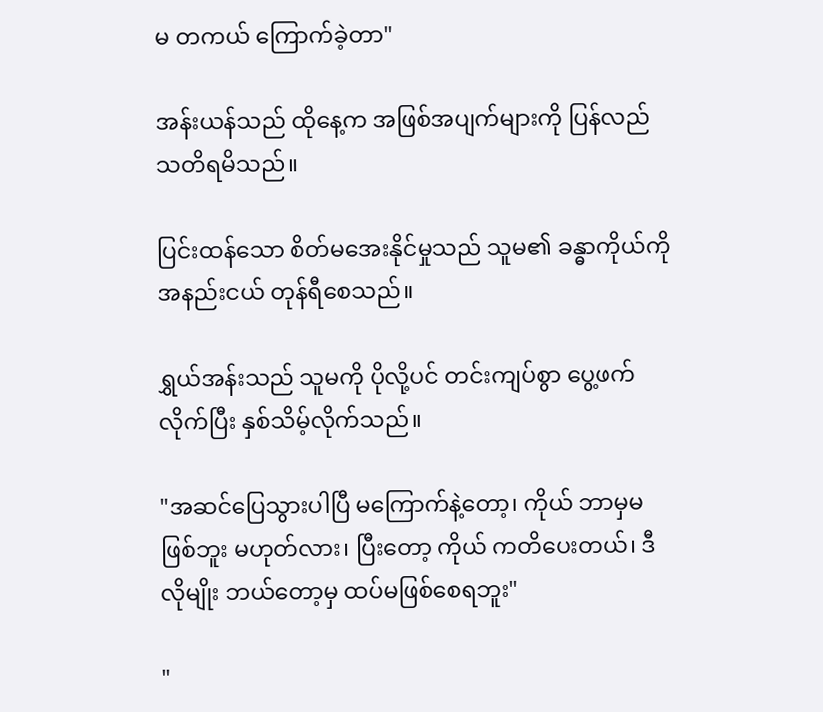မ တကယ် ကြောက်ခဲ့တာ"

အန်းယန်သည် ထိုနေ့က အဖြစ်အပျက်များကို ပြန်လည် သတိရမိသည်။

ပြင်းထန်သော စိတ်မအေးနိုင်မှုသည် သူမ၏ ခန္ဓာကိုယ်ကို အနည်းငယ် တုန်ရီစေသည်။

ရွှယ်အန်းသည် သူမကို ပိုလို့ပင် တင်းကျပ်စွာ ပွေ့ဖက်လိုက်ပြီး နှစ်သိမ့်လိုက်သည်။

"အဆင်ပြေသွားပါပြီ မကြောက်နဲ့တော့၊ ကိုယ် ဘာမှမဖြစ်ဘူး မဟုတ်လား၊ ပြီးတော့ ကိုယ် ကတိပေးတယ်၊ ဒီလိုမျိုး ဘယ်တော့မှ ထပ်မဖြစ်စေရဘူး"

"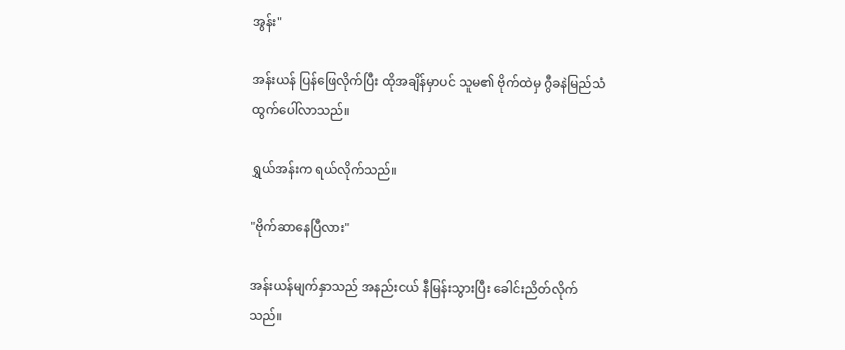အွန်း"

အန်းယန် ပြန်ဖြေလိုက်ပြီး ထိုအချိန်မှာပင် သူမ၏ ဗိုက်ထဲမှ ဂွီခနဲမြည်သံ ထွက်ပေါ်လာသည်။

ရွှယ်အန်းက ရယ်လိုက်သည်။

"ဗိုက်ဆာနေပြီလား"

အန်းယန်မျက်နှာသည် အနည်းငယ် နီမြန်းသွားပြီး ခေါင်းညိတ်လိုက်သည်။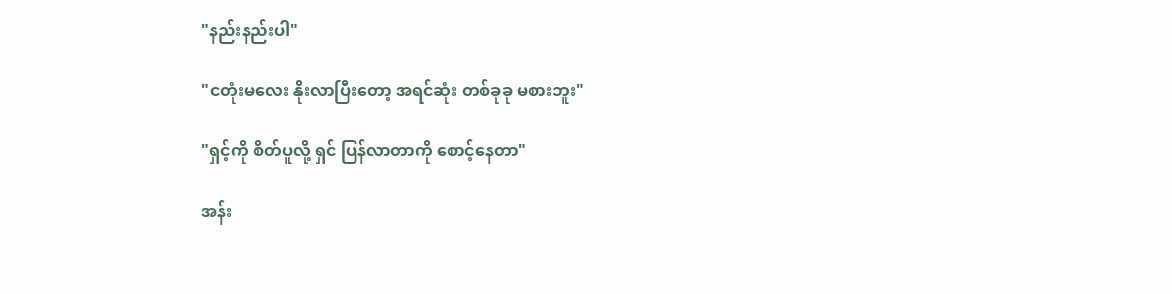"နည်းနည်းပါ"

"ငတုံးမလေး နိုးလာပြီးတော့ အရင်ဆုံး တစ်ခုခု မစားဘူး"

"ရှင့်ကို စိတ်ပူလို့ ရှင် ပြန်လာတာကို စောင့်နေတာ"

အန်း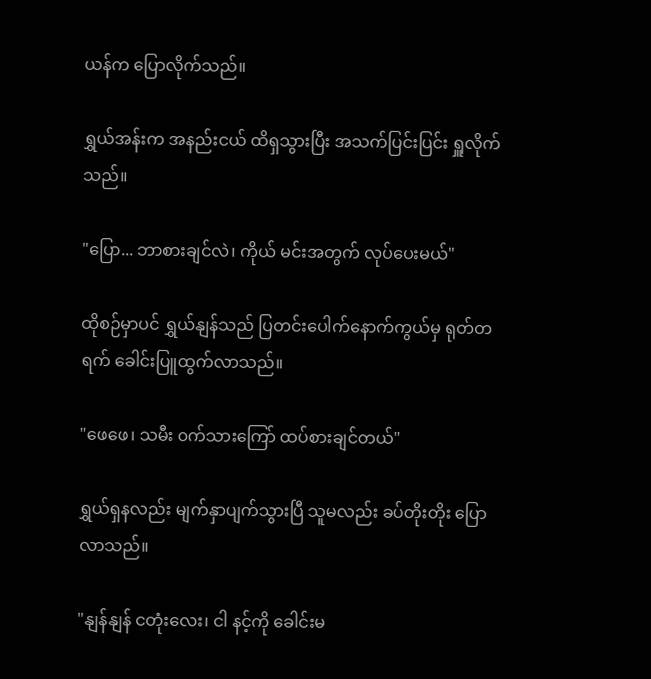ယန်က ပြောလိုက်သည်။

ရွှယ်အန်းက အနည်းငယ် ထိရှသွားပြီး အသက်ပြင်းပြင်း ရှူလိုက်သည်။

"ပြော... ဘာစားချင်လဲ၊ ကိုယ် မင်းအတွက် လုပ်ပေးမယ်"

ထိုစဉ်မှာပင် ရွှယ်နျန်သည် ပြတင်းပေါက်နောက်ကွယ်မှ ရုတ်တရက် ခေါင်းပြူထွက်လာသည်။

"ဖေဖေ၊ သမီး ၀က်သားကြော် ထပ်စားချင်တယ်"

ရွှယ်ရှနလည်း မျက်နှာပျက်သွားပြီ သူမလည်း ခပ်တိုးတိုး ပြောလာသည်။

"နျန်နျန် ငတုံးလေး၊ ငါ နင့်ကို ခေါင်းမ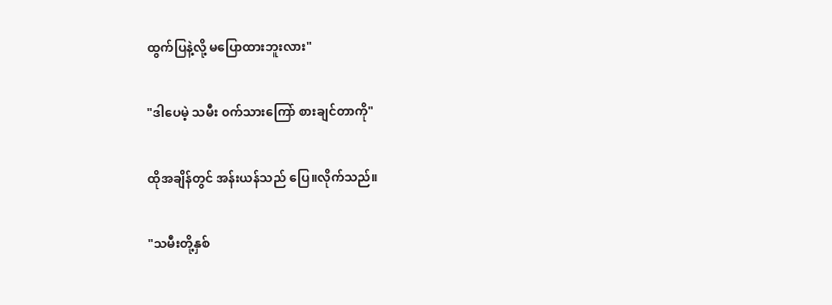ထွက်ပြနဲ့လို့ မပြောထားဘူးလား"

"ဒါပေမဲ့ သမီး ၀က်သားကြော် စားချင်တာကို"

ထိုအချိန်တွင် အန်းယန်သည် ပြေ။လိုက်သည်။

"သမီးတို့နှစ်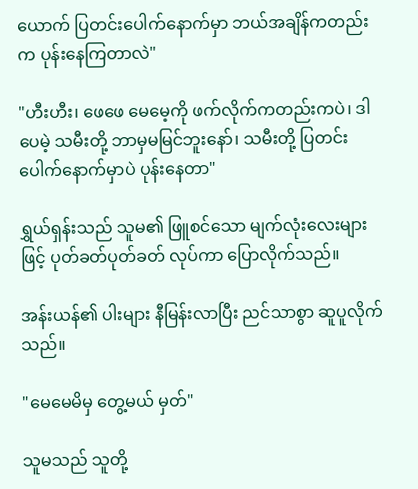ယောက် ပြတင်းပေါက်နောက်မှာ ဘယ်အချိန်ကတည်းက ပုန်းနေကြတာလဲ"

"ဟီးဟီး၊ ဖေဖေ မေမေ့ကို ဖက်လိုက်ကတည်းကပဲ၊ ဒါပေမဲ့ သမီးတို့ ဘာမှမမြင်ဘူးနော်၊ သမီးတို့ ပြတင်းပေါက်နောက်မှာပဲ ပုန်းနေတာ"

ရွှယ်ရှန်းသည် သူမ၏ ဖြူစင်သော မျက်လုံးလေးများဖြင့် ပုတ်ခတ်ပုတ်ခတ် လုပ်ကာ ပြောလိုက်သည်။

အန်းယန်၏ ပါးများ နီမြန်းလာပြီး ညင်သာစွာ ဆူပူလိုက်သည်။

"မေမေမိမှ တွေ့မယ် မှတ်"

သူမသည် သူတို့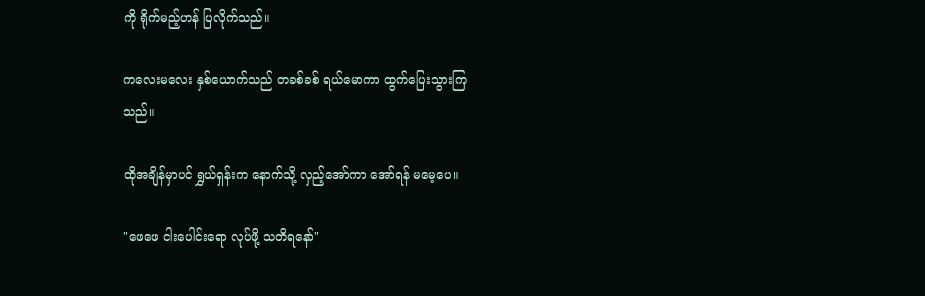ကို ရိုက်မည့်ဟန် ပြလိုက်သည်။

ကလေးမလေး နှစ်ယောက်သည် တခစ်ခစ် ရယ်မောကာ ထွက်ပြေးသွားကြသည်။

ထိုအချိန်မှာပင် ရွှယ်ရှန်းက နောက်သို့ လှည့်အော်ကာ အော်ရန် မမေ့ပေ။

"ဖေဖေ ငါးပေါင်းရော လုပ်ဖို့ သတိရနော်"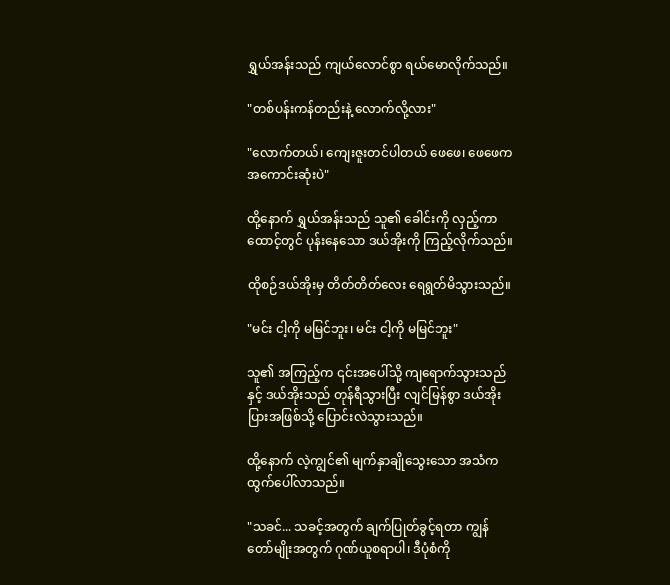ရွှယ်အန်းသည် ကျယ်လောင်စွာ ရယ်မောလိုက်သည်။

"တစ်ပန်းကန်တည်းနဲ့ လောက်လို့လား"

"လောက်တယ်၊ ကျေးဇူးတင်ပါတယ် ဖေဖေ၊ ဖေဖေက အကောင်းဆုံးပဲ"

ထို့နောက် ရွှယ်အန်းသည် သူ၏ ခေါင်းကို လှည့်ကာ ထောင့်တွင် ပုန်းနေသော ဒယ်အိုးကို ကြည့်လိုက်သည်။

ထိုစဉ်ဒယ်အိုးမှ တိတ်တိတ်လေး ရေရွတ်မိသွားသည်။

"မင်း ငါ့ကို မမြင်ဘူး၊ မင်း ငါ့ကို မမြင်ဘူး"

သူ၏ အကြည့်က ၎င်းအပေါ်သို့ ကျရောက်သွားသည်နှင့် ဒယ်အိုးသည် တုန်ရီသွားပြီး လျင်မြန်စွာ ဒယ်အိုးပြားအဖြစ်သို့ ပြောင်းလဲသွားသည်။

ထို့နောက် လဲ့ကျွင်၏ မျက်နှာချိုသွေးသော အသံက ထွက်ပေါ်လာသည်။

"သခင်... သခင့်အတွက် ချက်ပြုတ်ခွင့်ရတာ ကျွန်တော်မျိုးအတွက် ဂုဏ်ယူစရာပါ၊ ဒီပုံစံကို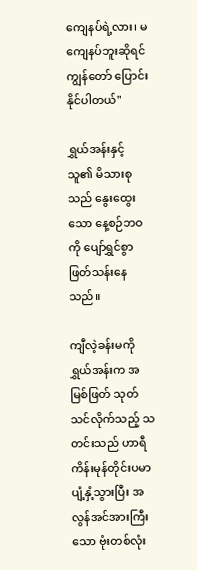ကျေနပ်ရဲ့လား၊ မကျေနပ်ဘူးဆိုရင် ကျွန်တော် ပြောင်းနိုင်ပါတယ်"

ရွှယ်အန်းနှင့် သူ၏ မိသားစုသည် နွေးထွေးသော နေ့စဉ်ဘဝကို ပျော်ရွှင်စွာ ဖြတ်သန်းနေသည်။

ကျီလဲ့ခန်းမကို ရွှယ်အန်းက အမြစ်ဖြတ် သုတ်သင်လိုက်သည့် သတင်းသည် ဟာရီကိန်းမုန်တိုင်းပမာ ပျံ့နှံ့သွားပြီး အလွန်အင်အားကြီးသော ဗုံးတစ်လုံး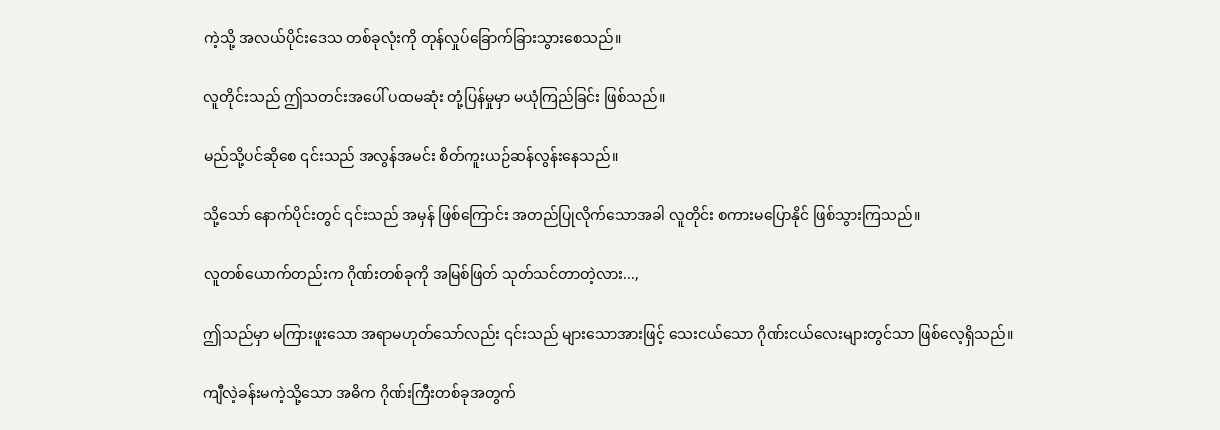ကဲ့သို့ အလယ်ပိုင်းဒေသ တစ်ခုလုံးကို တုန်လှုပ်ခြောက်ခြားသွားစေသည်။

လူတိုင်းသည် ဤသတင်းအပေါ် ပထမဆုံး တုံ့ပြန်မှုမှာ မယုံကြည်ခြင်း ဖြစ်သည်။

မည်သို့ပင်ဆိုစေ ၎င်းသည် အလွန်အမင်း စိတ်ကူးယဉ်ဆန်လွန်းနေသည်။

သို့သော် နောက်ပိုင်းတွင် ၎င်းသည် အမှန် ဖြစ်ကြောင်း အတည်ပြုလိုက်သောအခါ လူတိုင်း စကားမပြောနိုင် ဖြစ်သွားကြသည်။

လူတစ်ယောက်တည်းက ဂိုဏ်းတစ်ခုကို အမြစ်ဖြတ် သုတ်သင်တာတဲ့လား...,

ဤသည်မှာ မကြားဖူးသော အရာမဟုတ်သော်လည်း ၎င်းသည် များသောအားဖြင့် သေးငယ်သော ဂိုဏ်းငယ်လေးများတွင်သာ ဖြစ်လေ့ရှိသည်။

ကျီလဲ့ခန်းမကဲ့သို့သော အဓိက ဂိုဏ်းကြီးတစ်ခုအတွက်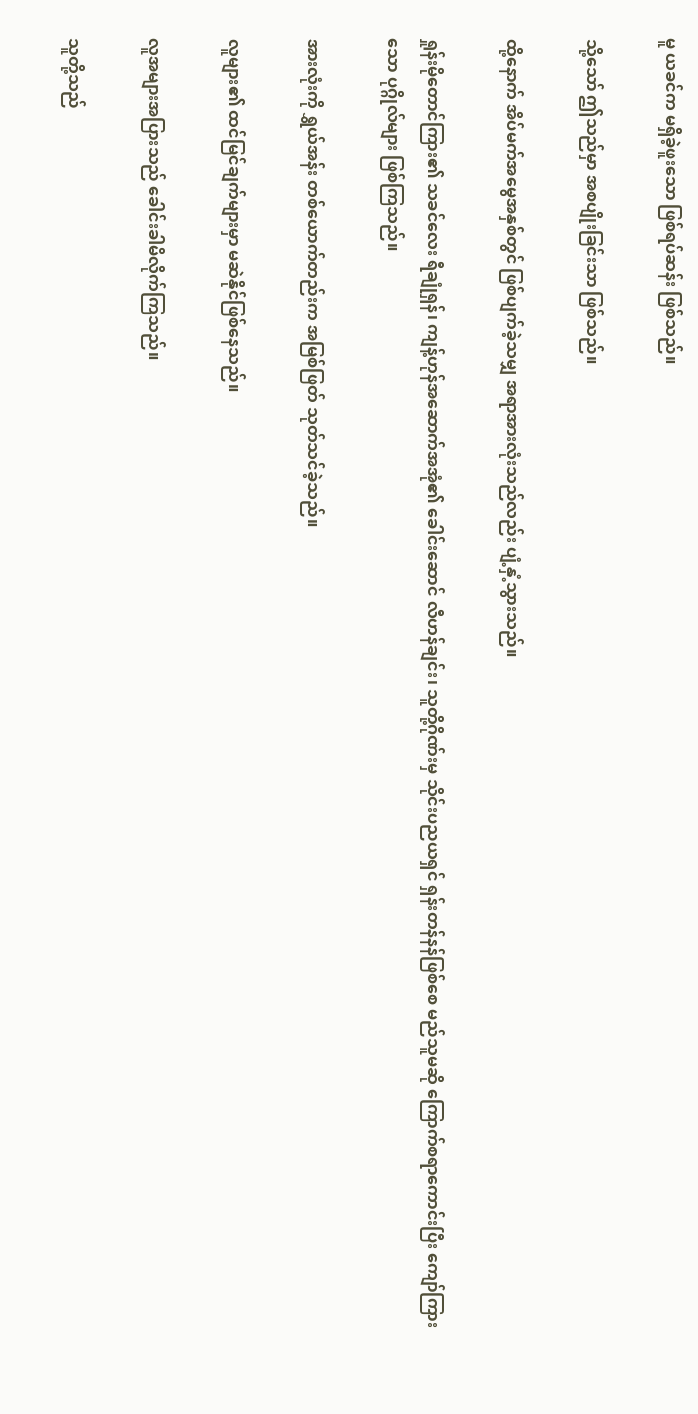မူ ယခင်က မရှိခဲ့ဖူးသော ဖြစ်ရပ်ဆန်း ဖြစ်သည်။

သို့သော် ဤသည်မှာ အစပျိုးခြင်းသာ ဖြစ်သည်။

ထို့နောက် အိပ်မက်အမွေအနှစ်တွင် ဖြစ်ပျက်ခဲ့သမျှ အရာအားလုံးသည်လည်း ပျံ့နှံ့သွားသည်။

ရှုန်းမိုတောင်ကြား၏ သခင်လေး ရီချုံရှန်၊ ကျန့်ဟုန်အဆောက်အအုံ၏ ခေါင်းဆောင် လီဟန်ချင်း၊ သူတို့ဂိုဏ်းမှ သိုင်းပညယရှင် ရှန်းတန်နန်ဖြစ်စေ မည်သူမဆို ကြောက်စရာကောင်းပြီး ကျော်ကြားသော ပုဂ္ဂိုလ်များ ဖြစ်ကြသည်။

အားလုံးကို ရွှယ်အန်း တစ်ယောက်တည်းက အမြစ်ဖြတ် သုတ်သင်ခဲ့သည်။

လူများ၏ ထင်မြင်ချက်များမှာ မဆဲနိုင်ဖြစ်နေသည်။

လူအများအပြားသည် ခေါင်းခါမိလိုက်ကြသည်။

သူတို့သည်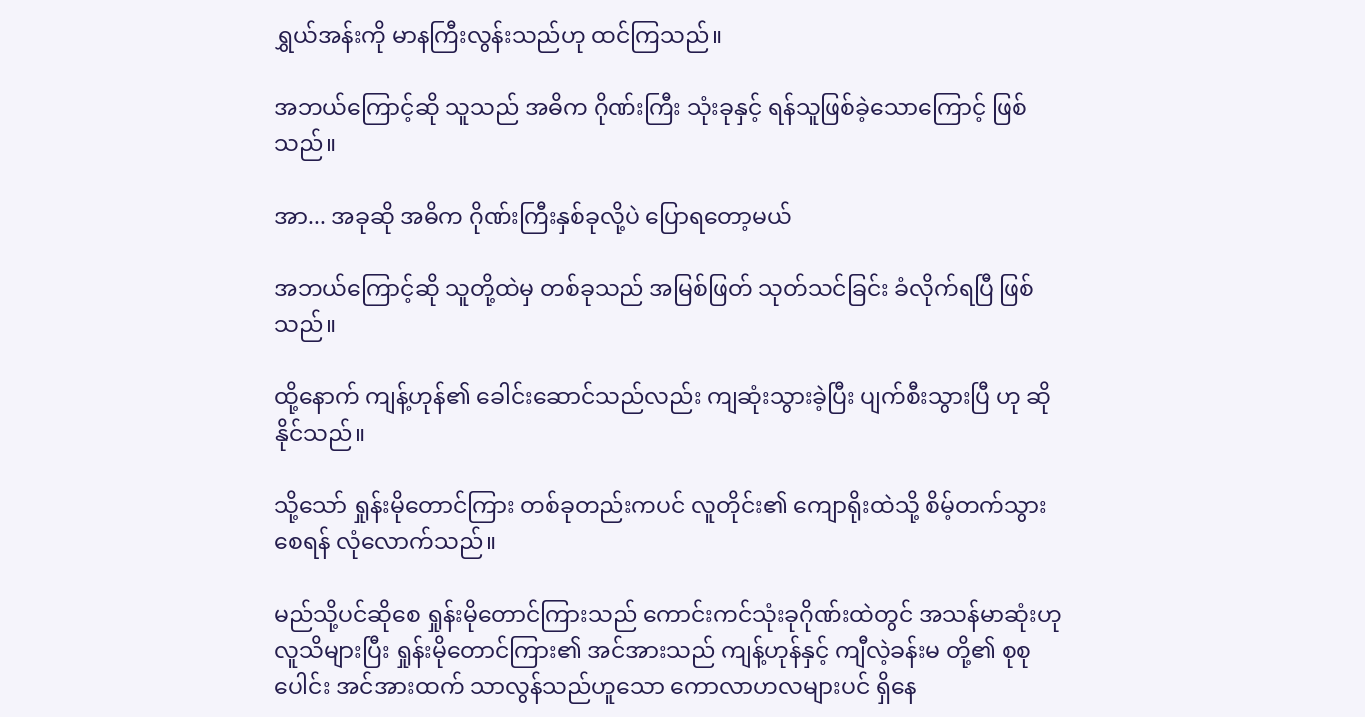ရွှယ်အန်းကို မာနကြီးလွန်းသည်ဟု ထင်ကြသည်။

အဘယ်ကြောင့်ဆို သူသည် အဓိက ဂိုဏ်းကြီး သုံးခုနှင့် ရန်သူဖြစ်ခဲ့သောကြောင့် ဖြစ်သည်။

အာ... အခုဆို အဓိက ဂိုဏ်းကြီးနှစ်ခုလို့ပဲ ပြောရတော့မယ်

အဘယ်ကြောင့်ဆို သူတို့ထဲမှ တစ်ခုသည် အမြစ်ဖြတ် သုတ်သင်ခြင်း ခံလိုက်ရပြီ ဖြစ်သည်။

ထို့နောက် ကျန့်ဟုန်၏ ခေါင်းဆောင်သည်လည်း ကျဆုံးသွားခဲ့ပြီး ပျက်စီးသွားပြီ ဟု ဆိုနိုင်သည်။

သို့သော် ရှုန်းမိုတောင်ကြား တစ်ခုတည်းကပင် လူတိုင်း၏ ကျောရိုးထဲသို့ စိမ့်တက်သွားစေရန် လုံလောက်သည်။

မည်သို့ပင်ဆိုစေ ရှုန်းမိုတောင်ကြားသည် ကောင်းကင်သုံးခုဂိုဏ်းထဲတွင် အသန်မာဆုံးဟု လူသိများပြီး ရှုန်းမိုတောင်ကြား၏ အင်အားသည် ကျန့်ဟုန်နှင့် ကျီလဲ့ခန်းမ တို့၏ စုစုပေါင်း အင်အားထက် သာလွန်သည်ဟူသော ကောလာဟလများပင် ရှိနေ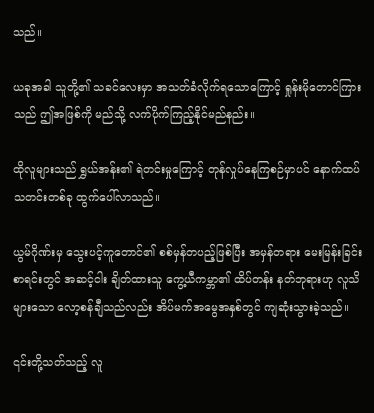သည်။

ယခုအခါ သူတို့၏ သခင်လေးမှာ အသတ်ခံလိုက်ရသောကြောင့် ရှုန်းမိုတောင်ကြားသည် ဤအဖြစ်ကို မည်သို့ လက်ပိုက်ကြည့်နိုင်မည်နည်း။

ထိုလူများသည် ရွှယ်အန်း၏ ရဲတင်းမှုကြောင့် တုန်လှုပ်နေကြစဉ်မှာပင် နောက်ထပ် သတင်းတစ်ခု ထွက်ပေါ်လာသည်။

ယွမ်ဂိုဏ်းမှ သွေးပင့်ကူတောင်၏ စစ်မှန်တပည့်ဖြစ်ပြီး အမှန်တရား မေးမြန်းခြင်း စာရင်းတွင် အဆင့်ငါး ချိတ်ထားသူ ကွေ့ယီကမ္ဘာ၏ ထိပ်တန်း နတ်ဘုရားဟု လူသိများသော လော့စန်ချီသည်လည်း အိပ်မက်အမွေအနှစ်တွင် ကျဆုံးသွားခဲ့သည်။

၎င်းတို့သတ်သည့် လူ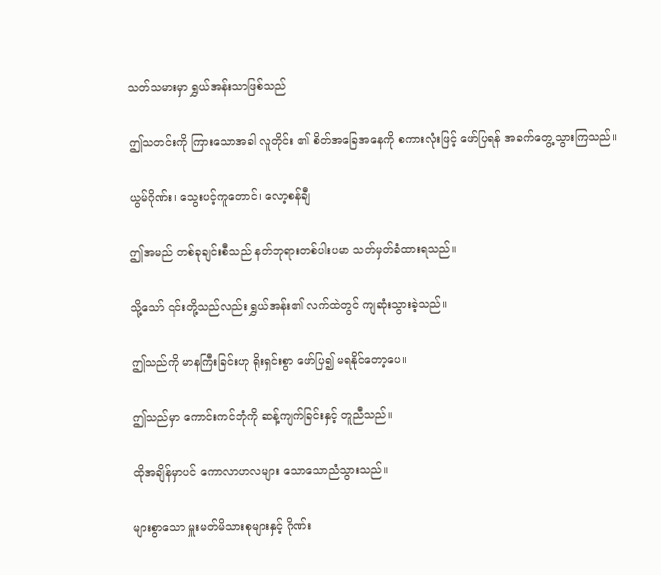သတ်သမားမှာ ရွှယ်အန်းသာဖြစ်သည်

ဤသတင်းကို ကြားသောအခါ လူတိုင်း ၏ စိတ်အခြေအနေကို စကားလုံးဖြင့် ဖော်ပြရန် အခက်တွေ့သွားကြသည်။

ယွမ်ဂိုဏ်း၊ သွေးပင့်ကူတောင်၊ လော့စန်ချီ

ဤအမည် တစ်ခုချင်းစီသည် နတ်ဘုရားတစ်ပါးပမာ သတ်မှတ်ခံထားရသည်။

သို့သော် ၎င်းတို့သည်လည်း ရွှယ်အန်း၏ လက်ထဲတွင် ကျဆုံးသွားခဲ့သည်။

ဤသည်ကို မာနကြီးခြင်းဟု ရိုးရှင်းစွာ ဖော်ပြ၍ မရနိုင်တော့ပေ။

ဤသည်မှာ ကောင်းကင်ဘုံကို ဆန့်ကျက်ခြင်းနှင့် တူညီသည်။

ထိုအချိန်မှာပင် ကောလာဟလများ သောသောညံသွားသည်။

များစွာသော မှူးမတ်မိသားစုများနှင့် ဂိုဏ်း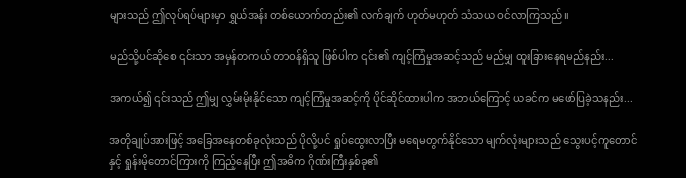များသည် ဤလုပ်ရပ်များမှာ ရွှယ်အန်း တစ်ယောက်တည်း၏ လက်ချက် ဟုတ်မဟုတ် သံသယ ဝင်လာကြသည်။

မည်သို့ပင်ဆိုစေ ၎င်းသာ အမှန်တကယ် တာဝန်ရှိသူ ဖြစ်ပါက ၎င်း၏ ကျင့်ကြံမှုအဆင့်သည် မည်မျှ ထူးခြားနေရမည်နည်း...

အကယ်၍ ၎င်းသည် ဤမျှ လွှမ်းမိုးနိုင်သော ကျင့်ကြံမှုအဆင့်ကို ပိုင်ဆိုင်ထားပါက အဘယ်ကြောင့် ယခင်က မဖော်ပြခဲ့သနည်း...

အတိုချုပ်အားဖြင့် အခြေအနေတစ်ခုလုံးသည် ပိုလို့ပင် ရှုပ်ထွေးလာပြီး မရေမတွက်နိုင်သော မျက်လုံးများသည် သွေးပင့်ကူတောင်နှင့် ရှုန်းမိုတောင်ကြားကို ကြည့်နေပြီး ဤအဓိက ဂိုဏ်းကြီးနှစ်ခု၏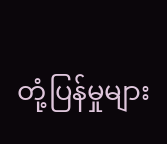တုံ့ပြန်မှုများ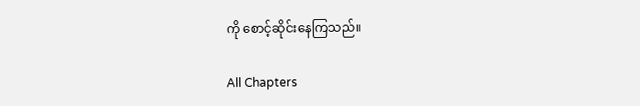ကို စောင့်ဆိုင်းနေကြသည်။

All Chapters